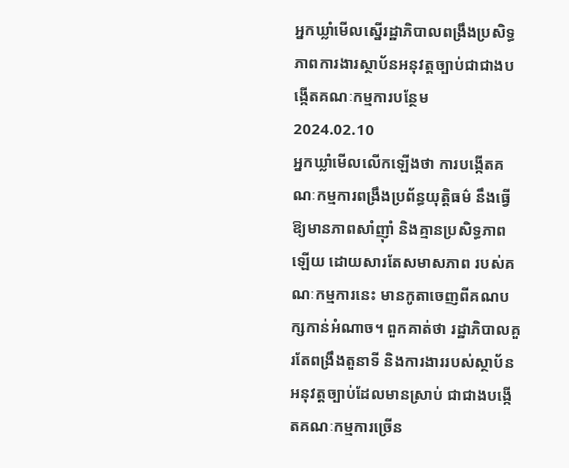អ្នកឃ្លាំមើលស្នើរដ្ឋាភិបាលពង្រឹងប្រសិទ្ធភាពការងារស្ថាប័នអនុវត្តច្បាប់ជាជាងបង្កើតគណៈកម្មការបន្ថែម
2024.02.10
អ្នកឃ្លាំមើលលើកឡើងថា ការបង្កើតគណៈកម្មការពង្រឹងប្រព័ន្ធយុត្តិធម៌ នឹងធ្វើឱ្យមានភាពសាំញ៉ាំ និងគ្មានប្រសិទ្ធភាពឡើយ ដោយសារតែសមាសភាព របស់គណៈកម្មការនេះ មានកូតាចេញពីគណបក្សកាន់អំណាច។ ពួកគាត់ថា រដ្ឋាភិបាលគួរតែពង្រឹងតួនាទី និងការងាររបស់ស្ថាប័នអនុវត្តច្បាប់ដែលមានស្រាប់ ជាជាងបង្កើតគណៈកម្មការច្រើន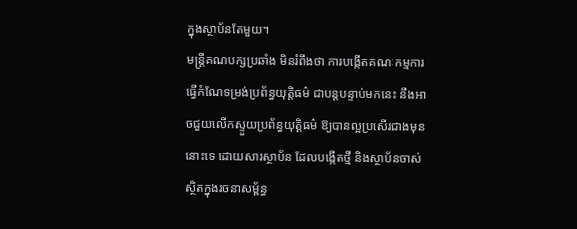ក្នុងស្ថាប័នតែមួយ។
មន្ត្រីគណបក្សប្រឆាំង មិនរំពឹងថា ការបង្កើតគណៈកម្មការធ្វើកំណែទម្រង់ប្រព័ន្ធយុត្តិធម៌ ជាបន្តបន្ទាប់មកនេះ នឹងអាចជួយលើកស្ទួយប្រព័ន្ធយុត្តិធម៌ ឱ្យបានល្អប្រសើរជាងមុននោះទេ ដោយសារស្ថាប័ន ដែលបង្កើតថ្មី និងស្ថាប័នចាស់ ស្ថិតក្នុងរចនាសម្ព័ន្ធ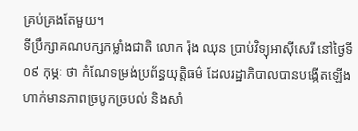គ្រប់គ្រងតែមួយ។
ទីប្រឹក្សាគណបក្សកម្លាំងជាតិ លោក រ៉ុង ឈុន ប្រាប់វិទ្យុអាស៊ីសេរី នៅថ្ងៃទី០៩ កុម្ភៈ ថា កំណែទម្រង់ប្រព័ន្ធយុត្តិធម៌ ដែលរដ្ឋាភិបាលបានបង្កើតឡើង ហាក់មានភាពច្របូកច្របល់ និងសាំ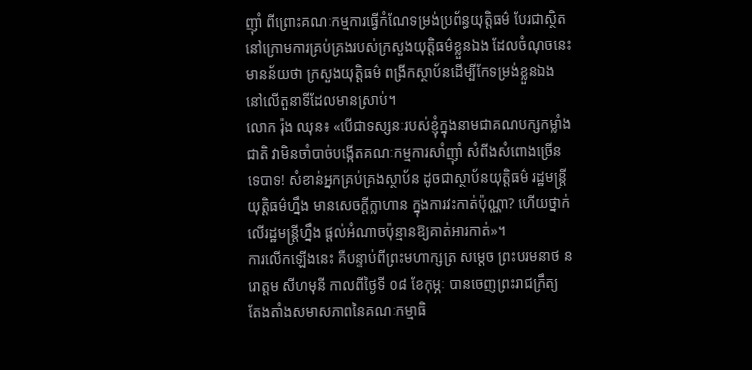ញ៉ាំ ពីព្រោះគណៈកម្មការធ្វើកំណែទម្រង់ប្រព័ន្ធយុត្តិធម៌ បែរជាស្ថិតនៅក្រោមការគ្រប់គ្រងរបស់ក្រសួងយុត្តិធម៌ខ្លួនឯង ដែលចំណុចនេះ មានន័យថា ក្រសួងយុត្តិធម៌ ពង្រីកស្ថាប័នដើម្បីកែទម្រង់ខ្លួនឯង នៅលើតួនាទីដែលមានស្រាប់។
លោក រ៉ុង ឈុន៖ «បើជាទស្សនៈរបស់ខ្ញុំក្នុងនាមជាគណបក្សកម្លាំងជាតិ វាមិនចាំបាច់បង្កើតគណៈកម្មការសាំញ៉ាំ សំពីងសំពោងច្រើនទេបាទ! សំខាន់អ្នកគ្រប់គ្រងស្ថាប័ន ដូចជាស្ថាប័នយុត្តិធម៌ រដ្ឋមន្ត្រីយុត្តិធម៌ហ្នឹង មានសេចក្ដីក្លាហាន ក្នុងការវះកាត់ប៉ុណ្ណា? ហើយថ្នាក់លើរដ្ឋមន្ត្រីហ្នឹង ផ្ដល់អំណាចប៉ុន្មានឱ្យគាត់អារកាត់»។
ការលើកឡើងនេះ គឺបន្ទាប់ពីព្រះមហាក្សត្រ សម្ដេច ព្រះបរមនាថ នរោត្តម សីហមុនី កាលពីថ្ងៃទី ០៨ ខែកុម្ភៈ បានចេញព្រះរាជក្រឹត្យ តែងតាំងសមាសភាពនៃគណៈកម្មាធិ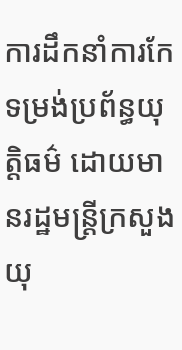ការដឹកនាំការកែទម្រង់ប្រព័ន្ធយុត្តិធម៌ ដោយមានរដ្ឋមន្ត្រីក្រសួងយុ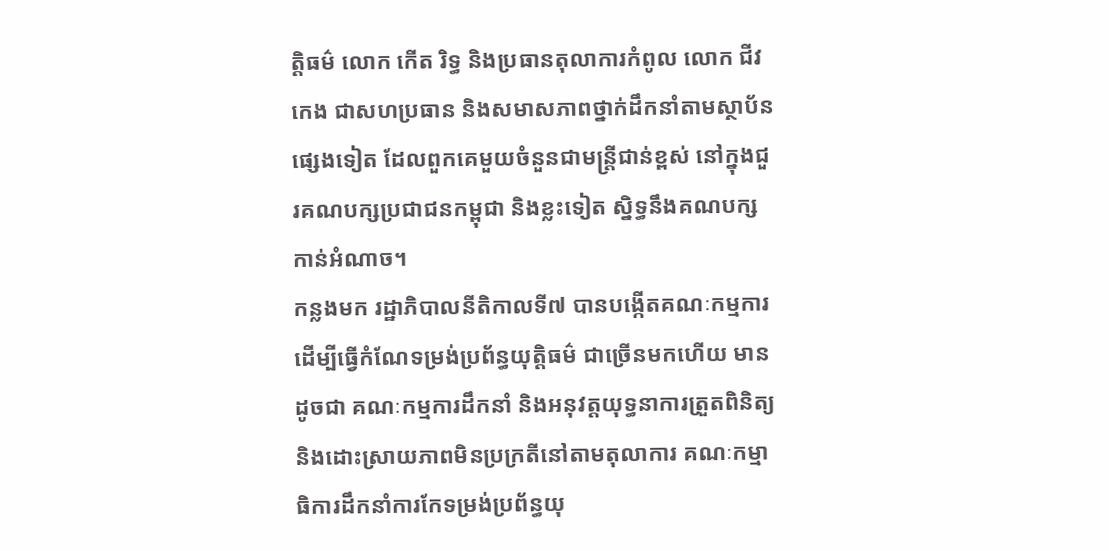ត្តិធម៌ លោក កើត រិទ្ធ និងប្រធានតុលាការកំពូល លោក ជីវ កេង ជាសហប្រធាន និងសមាសភាពថ្នាក់ដឹកនាំតាមស្ថាប័នផ្សេងទៀត ដែលពួកគេមួយចំនួនជាមន្ត្រីជាន់ខ្ពស់ នៅក្នុងជួរគណបក្សប្រជាជនកម្ពុជា និងខ្លះទៀត ស្និទ្ធនឹងគណបក្សកាន់អំណាច។
កន្លងមក រដ្ឋាភិបាលនីតិកាលទី៧ បានបង្កើតគណៈកម្មការដើម្បីធ្វើកំណែទម្រង់ប្រព័ន្ធយុត្តិធម៌ ជាច្រើនមកហើយ មានដូចជា គណៈកម្មការដឹកនាំ និងអនុវត្តយុទ្ធនាការត្រួតពិនិត្យ និងដោះស្រាយភាពមិនប្រក្រតីនៅតាមតុលាការ គណៈកម្មាធិការដឹកនាំការកែទម្រង់ប្រព័ន្ធយុ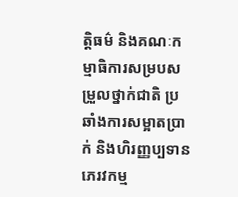ត្តិធម៌ និងគណៈកម្មាធិការសម្របសម្រួលថ្នាក់ជាតិ ប្រឆាំងការសម្អាតប្រាក់ និងហិរញ្ញប្បទានភេរវកម្ម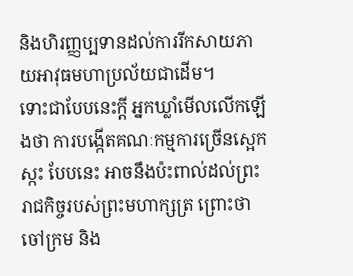និងហិរញ្ញប្បទានដល់ការរីកសាយភាយអាវុធមហាប្រល័យជាដើម។
ទោះជាបែបនេះក្ដី អ្នកឃ្លាំមើលលើកឡើងថា ការបង្កើតគណៈកម្មការច្រើនស្អេកស្កះ បែបនេះ អាចនឹងប៉ះពាល់ដល់ព្រះរាជកិច្ចរបស់ព្រះមហាក្សត្រ ព្រោះថា ចៅក្រម និង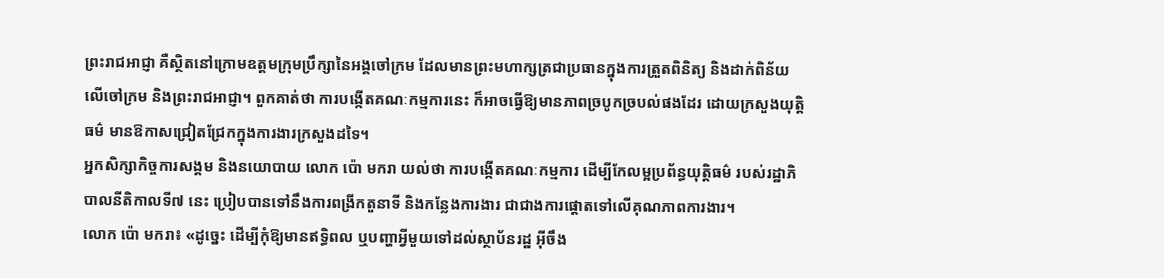ព្រះរាជអាជ្ញា គឺស្ថិតនៅក្រោមឧត្ដមក្រុមប្រឹក្សានៃអង្គចៅក្រម ដែលមានព្រះមហាក្សត្រជាប្រធានក្នុងការត្រួតពិនិត្យ និងដាក់ពិន័យលើចៅក្រម និងព្រះរាជអាជ្ញា។ ពួកគាត់ថា ការបង្កើតគណៈកម្មការនេះ ក៏អាចធ្វើឱ្យមានភាពច្របូកច្របល់ផងដែរ ដោយក្រសួងយុត្តិធម៌ មានឱកាសជ្រៀតជ្រែកក្នុងការងារក្រសួងដទៃ។
អ្នកសិក្សាកិច្ចការសង្គម និងនយោបាយ លោក ប៉ោ មករា យល់ថា ការបង្កើតគណៈកម្មការ ដើម្បីកែលម្អប្រព័ន្ធយុត្តិធម៌ របស់រដ្ឋាភិបាលនីតិកាលទី៧ នេះ ប្រៀបបានទៅនឹងការពង្រីកតួនាទី និងកន្លែងការងារ ជាជាងការផ្ដោតទៅលើគុណភាពការងារ។
លោក ប៉ោ មករា៖ «ដូច្នេះ ដើម្បីកុំឱ្យមានឥទ្ធិពល ឬបញ្ហាអ្វីមួយទៅដល់ស្ថាប័នរដ្ឋ អ៊ីចឹង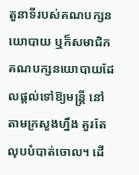តួនាទីរបស់គណបក្សនយោបាយ ឬក៏សមាជិកគណបក្សនយោបាយដែលផ្ដល់ទៅឱ្យមន្ត្រី នៅតាមក្រសួងហ្នឹង គួរតែលុបបំបាត់ចោល។ ដើ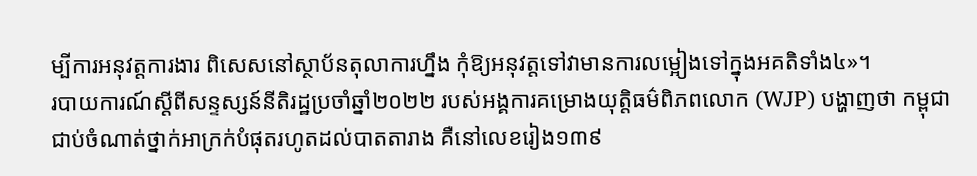ម្បីការអនុវត្តការងារ ពិសេសនៅស្ថាប័នតុលាការហ្នឹង កុំឱ្យអនុវត្តទៅវាមានការលម្អៀងទៅក្នុងអគតិទាំង៤»។
របាយការណ៍ស្ដីពីសន្ទស្សន៍នីតិរដ្ឋប្រចាំឆ្នាំ២០២២ របស់អង្គការគម្រោងយុត្តិធម៌ពិភពលោក (WJP) បង្ហាញថា កម្ពុជាជាប់ចំណាត់ថ្នាក់អាក្រក់បំផុតរហូតដល់បាតតារាង គឺនៅលេខរៀង១៣៩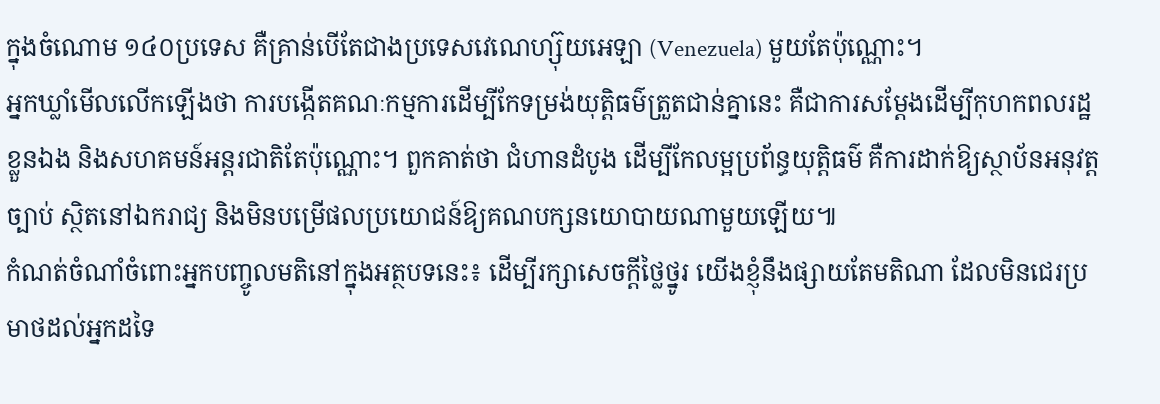ក្នុងចំណោម ១៤០ប្រទេស គឺគ្រាន់បើតែជាងប្រទេសវេណេហ្ស៊ុយអេឡា (Venezuela) មួយតែប៉ុណ្ណោះ។
អ្នកឃ្លាំមើលលើកឡើងថា ការបង្កើតគណៈកម្មការដើម្បីកែទម្រង់យុត្តិធម៌ត្រួតជាន់គ្នានេះ គឺជាការសម្ដែងដើម្បីកុហកពលរដ្ឋខ្លួនឯង និងសហគមន៍អន្តរជាតិតែប៉ុណ្ណោះ។ ពួកគាត់ថា ជំហានដំបូង ដើម្បីកែលម្អប្រព័ន្ធយុត្តិធម៌ គឺការដាក់ឱ្យស្ថាប័នអនុវត្តច្បាប់ ស្ថិតនៅឯករាជ្យ និងមិនបម្រើផលប្រយោជន៍ឱ្យគណបក្សនយោបាយណាមួយឡើយ៕
កំណត់ចំណាំចំពោះអ្នកបញ្ចូលមតិនៅក្នុងអត្ថបទនេះ៖ ដើម្បីរក្សាសេចក្ដីថ្លៃថ្នូរ យើងខ្ញុំនឹងផ្សាយតែមតិណា ដែលមិនជេរប្រមាថដល់អ្នកដទៃ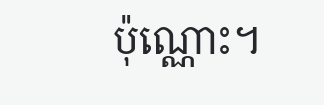ប៉ុណ្ណោះ។